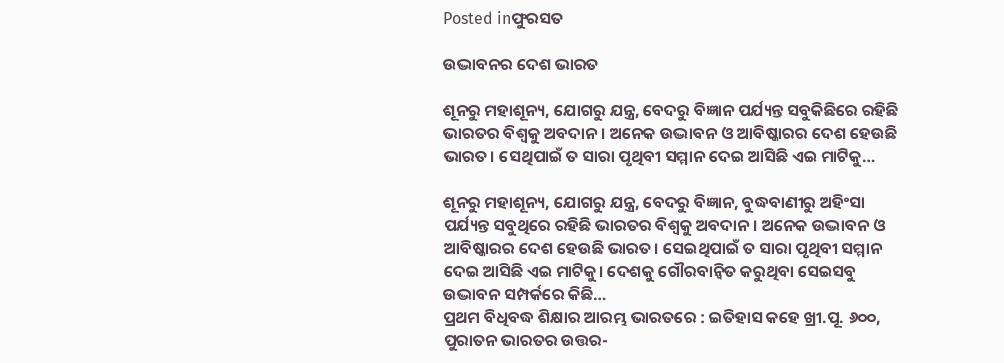Posted inଫୁରସତ

ଉଦ୍ଭାବନର ଦେଶ ଭାରତ

ଶୂନରୁ ମହାଶୂନ୍ୟ, ଯୋଗରୁ ଯନ୍ତ୍ର, ବେଦରୁ ବିଜ୍ଞାନ ପର୍ଯ୍ୟନ୍ତ ସବୁକିଛିରେ ରହିଛି ଭାରତର ବିଶ୍ୱକୁ ଅବଦାନ। ଅନେକ ଉଦ୍ଭାବନ ଓ ଆବିଷ୍କାରର ଦେଶ ହେଉଛି ଭାରତ। ସେଥିପାଇଁ ତ ସାରା ପୃଥିବୀ ସମ୍ମାନ ଦେଇ ଆସିଛି ଏଇ ମାଟିକୁ…

ଶୂନରୁ ମହାଶୂନ୍ୟ, ଯୋଗରୁ ଯନ୍ତ୍ର, ବେଦରୁ ବିଜ୍ଞାନ, ବୁଦ୍ଧବାଣୀରୁ ଅହିଂସା ପର୍ଯ୍ୟନ୍ତ ସବୁଥିରେ ରହିଛି ଭାରତର ବିଶ୍ୱକୁ ଅବଦାନ। ଅନେକ ଉଦ୍ଭାବନ ଓ ଆବିଷ୍କାରର ଦେଶ ହେଉଛି ଭାରତ। ସେଇଥିପାଇଁ ତ ସାରା ପୃଥିବୀ ସମ୍ମାନ ଦେଇ ଆସିଛି ଏଇ ମାଟିକୁ। ଦେଶକୁ ଗୌରବାନ୍ବିତ କରୁଥିବା ସେଇସବୁ ଉଦ୍ଭାବନ ସମ୍ପର୍କରେ କିଛି…
ପ୍ରଥମ ବିଧିବଦ୍ଧ ଶିକ୍ଷାର ଆରମ୍ଭ ଭାରତରେ : ଇତିହାସ କହେ ଖ୍ରୀ.ପୂ. ୬୦୦, ପୁରାତନ ଭାରତର ଉତ୍ତର-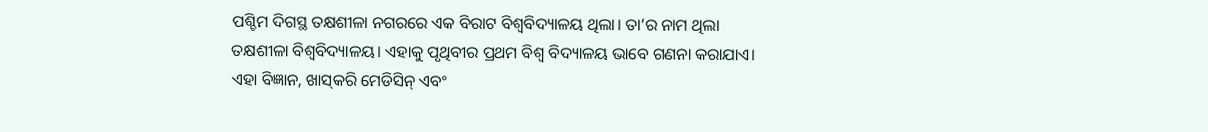ପଶ୍ଚିମ ଦିଗସ୍ଥ ତକ୍ଷଶୀଳା ନଗରରେ ଏକ ବିରାଟ ବିଶ୍ୱବିଦ୍ୟାଳୟ ଥିଲା। ତା’ର ନାମ ଥିଲା ତକ୍ଷଶୀଳା ବିଶ୍ୱବିଦ୍ୟାଳୟ। ଏହାକୁ ପୃଥିବୀର ପ୍ରଥମ ବିଶ୍ୱ ବିଦ୍ୟାଳୟ ଭାବେ ଗଣନା କରାଯାଏ। ଏହା ବିଜ୍ଞାନ, ଖାସ୍‌କରି ମେଡିସିନ୍‌ ଏବଂ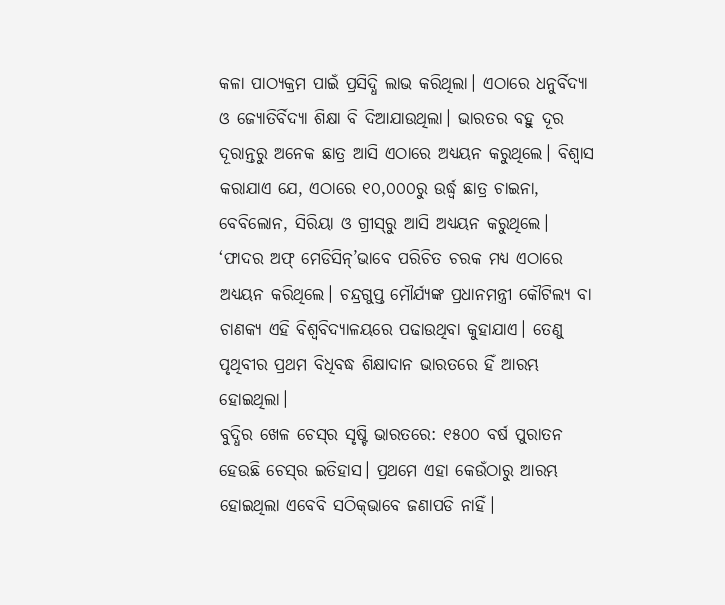କଳା ପାଠ୍ୟକ୍ରମ ପାଇଁ ପ୍ରସିଦ୍ଧି ଲାଭ କରିଥିଲା। ଏଠାରେ ଧନୁର୍ବିଦ୍ୟା ଓ ଜ୍ୟୋତିର୍ବିଦ୍ୟା ଶିକ୍ଷା ବି ଦିଆଯାଉଥିଲା। ଭାରତର ବହୁ ଦୂର ଦୂରାନ୍ତରୁ ଅନେକ ଛାତ୍ର ଆସି ଏଠାରେ ଅଧ୍ୟୟନ କରୁଥିଲେ। ବିଶ୍ୱାସ କରାଯାଏ ଯେ, ଏଠାରେ ୧୦,୦୦୦ରୁ ଉର୍ଦ୍ଧ୍ୱ ଛାତ୍ର ଚାଇନା, ବେବିଲୋନ, ସିରିୟା ଓ ଗ୍ରୀସ୍‌ରୁ ଆସି ଅଧ୍ୟୟନ କରୁଥିଲେ। ‘ଫାଦର ଅଫ୍‌ ମେଡିସିନ୍‌’ଭାବେ ପରିଚିତ ଚରକ ମଧ୍ୟ ଏଠାରେ ଅଧ୍ୟୟନ କରିଥିଲେ। ଚନ୍ଦ୍ରଗୁପ୍ତ ମୌର୍ଯ୍ୟଙ୍କ ପ୍ରଧାନମନ୍ତ୍ରୀ କୌଟିଲ୍ୟ ବା ଚାଣକ୍ୟ ଏହି ବିଶ୍ୱବିଦ୍ୟାଳୟରେ ପଢାଉଥିବା କୁହାଯାଏ। ତେଣୁ ପୃଥିବୀର ପ୍ରଥମ ବିଧିବଦ୍ଧ ଶିକ୍ଷାଦାନ ଭାରତରେ ହିଁ ଆରମ୍ଭ ହୋଇଥିଲା।
ବୁଦ୍ଧିର ଖେଳ ଚେସ୍‌ର ସୃଷ୍ଟି ଭାରତରେ: ୧୫୦୦ ବର୍ଷ ପୁରାତନ ହେଉଛି ଚେସ୍‌ର ଇତିହାସ। ପ୍ରଥମେ ଏହା କେଉଁଠାରୁ ଆରମ୍ଭ ହୋଇଥିଲା ଏବେବି ସଠିକ୍‌ଭାବେ ଜଣାପଡି ନାହିଁ।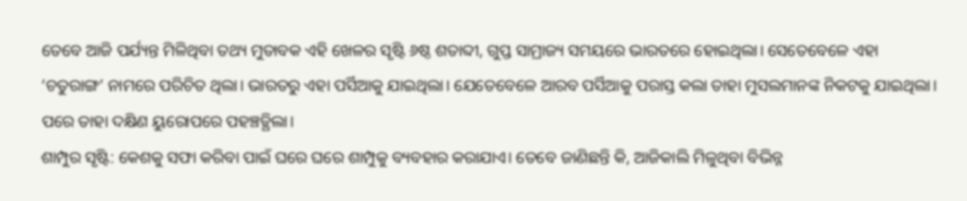ତେବେ ଆଜି ପର୍ଯ୍ୟନ୍ତ ମିଳିଥିବା ତଥ୍ୟ ମୁତାବକ ଏହି ଖେଳର ସୃଷ୍ଟି ୬ଷ୍ଠ ଶତାବ୍ଦୀ, ଗୁପ୍ତ ସାମ୍ରାଜ୍ୟ ସମୟରେ ଭାରତରେ ହୋଇଥିଲା। ସେତେବେଳେ ଏହା ‘ଚତୁରାଙ୍ଗ’ ନାମରେ ପରିଚିତ ଥିଲା। ଭାରତରୁ ଏହା ପର୍ସିଆକୁ ଯାଇଥିଲା। ଯେତେବେଳେ ଆରବ ପର୍ସିଆକୁ ପରାସ୍ତ କଲା ତାହା ମୁସଲମାନଙ୍କ ନିକଟକୁ ଯାଇଥିଲା। ପରେ ତାହା ଦକ୍ଷିଣ ୟୁରୋପରେ ପହଞ୍ଚତ୍ଥିଲା।
ଶାମ୍ପୁର ସୃଷ୍ଟି: କେଶକୁ ସଫା କରିବା ପାଇଁ ଘରେ ଘରେ ଶାମ୍ପୁକୁ ବ୍ୟବହାର କରାଯାଏ। ତେବେ ଜାଣିଛନ୍ତି କି, ଆଜିକାଲି ମିଳୁଥିବା ବିଭିନ୍ନ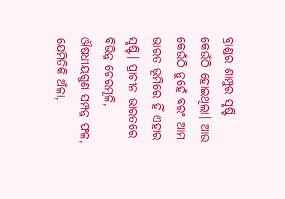ବ୍ରାଣ୍ଡର ଶାମ୍ପୁର ସୃଷ୍ଟି କେଉଁଠି ହୋଇଥିଲା। ଆଉ କେଉଁଠି ନୁହେଁ ବରଂ ଆମ ଭାରତ ଭୂମିରେ ହିଁ ଏହାର ସୃଷ୍ଟି। ପ୍ରାଚୀନ ଭାରତରେ ବିଭିନ୍ନ ଚେରମୂଳି, ଔଷଧୀୟଗୁଣ ସମ୍ପନ୍ନ ଫଳ, ଯେମିତିକି ଅଁଳା,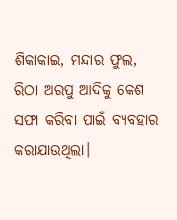ଶିକାକାଇ, ମନ୍ଦାର ଫୁଲ, ରିଠା ଅରପୁ ଆଦିକୁ କେଶ ସଫା କରିବା ପାଇଁ ବ୍ୟବହାର କରାଯାଉଥିଲା।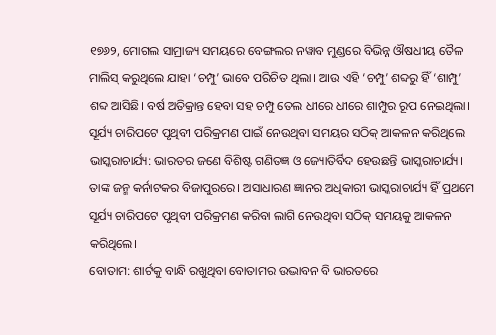୧୭୬୨, ମୋଗଲ ସାମ୍ରାଜ୍ୟ ସମୟରେ ବେଙ୍ଗଲର ନୱାବ ମୁଣ୍ଡରେ ବିଭିନ୍ନ ଔଷଧୀୟ ତୈଳ ମାଲିସ୍‌ କରୁଥିଲେ ଯାହା ‘ଚମ୍ପୁ’ ଭାବେ ପରିଚିତ ଥିଲା। ଆଉ ଏହି ‘ଚମ୍ପୁ’ ଶବ୍ଦରୁ ହିଁ ‘ଶାମ୍ପୁ’ ଶବ୍ଦ ଆସିଛି। ବର୍ଷ ଅତିକ୍ରାନ୍ତ ହେବା ସହ ଚମ୍ପୁ ତେଲ ଧୀରେ ଧୀରେ ଶାମ୍ପୁର ରୂପ ନେଇଥିଲା।
ସୂର୍ଯ୍ୟ ଚାରିପଟେ ପୃଥିବୀ ପରିକ୍ରମଣ ପାଇଁ ନେଉଥିବା ସମୟର ସଠିକ୍‌ ଆକଳନ କରିଥିଲେ ଭାସ୍କରାଚାର୍ଯ୍ୟ: ଭାରତର ଜଣେ ବିଶିଷ୍ଟ ଗଣିତଜ୍ଞ ଓ ଜ୍ୟୋତିର୍ବିଦ ହେଉଛନ୍ତି ଭାସ୍କରାଚାର୍ଯ୍ୟ। ତାଙ୍କ ଜନ୍ମ କର୍ନାଟକର ବିଜାପୁରରେ। ଅସାଧାରଣ ଜ୍ଞାନର ଅଧିକାରୀ ଭାସ୍କରାଚାର୍ଯ୍ୟ ହିଁ ପ୍ରଥମେ ସୂର୍ଯ୍ୟ ଚାରିପଟେ ପୃଥିବୀ ପରିକ୍ରମଣ କରିବା ଲାଗି ନେଉଥିବା ସଠିକ୍‌ ସମୟକୁ ଆକଳନ କରିଥିଲେ।
ବୋତାମ: ଶାର୍ଟକୁ ବାନ୍ଧି ରଖୁଥିବା ବୋତାମର ଉଦ୍ଭାବନ ବି ଭାରତରେ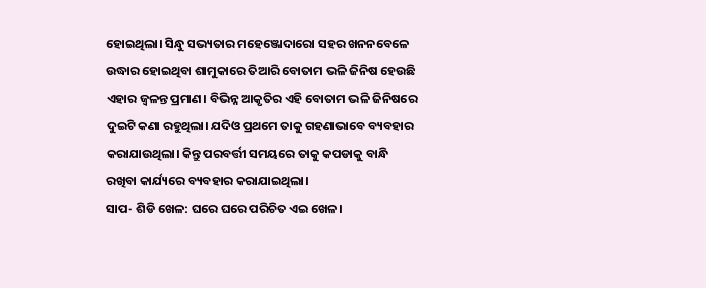ହୋଇଥିଲା। ସିନ୍ଧୁ ସଭ୍ୟତାର ମହେଞ୍ଜୋଦାରୋ ସହର ଖନନବେଳେ ଉଦ୍ଧାର ହୋଇଥିବା ଶାମୁକାରେ ତିଆରି ବୋତାମ ଭଳି ଜିନିଷ ହେଉଛି ଏହାର ଜ୍ୱଳନ୍ତ ପ୍ରମାଣ। ବିଭିନ୍ନ ଆକୃତିର ଏହି ବୋତାମ ଭଳି ଜିନିଷରେ ଦୁଇଟି କଣା ରହୁଥିଲା। ଯଦିଓ ପ୍ରଥମେ ତାକୁ ଗହଣାଭାବେ ବ୍ୟବହାର କରାଯାଉଥିଲା। କିନ୍ତୁ ପରବର୍ତ୍ତୀ ସମୟରେ ତାକୁ କପଡାକୁ ବାନ୍ଧି ରଖିବା କାର୍ଯ୍ୟରେ ବ୍ୟବହାର କରାଯାଇଥିଲା।
ସାପ- ଶିଡି ଖେଳ: ଘରେ ଘରେ ପରିଚିତ ଏଇ ଖେଳ।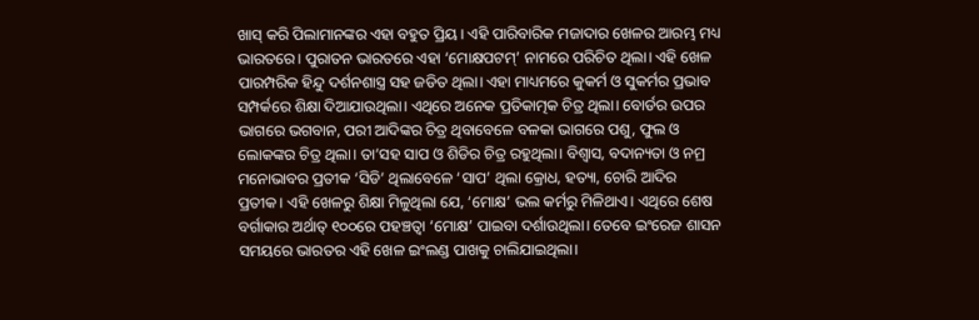ଖାସ୍‌ କରି ପିଲାମାନଙ୍କର ଏହା ବହୁତ ପ୍ରିୟ। ଏହି ପାରିବାରିକ ମଜାଦାର ଖେଳର ଆରମ୍ଭ ମଧ୍ୟ ଭାରତରେ। ପୁରାତନ ଭାରତରେ ଏହା ‘ମୋକ୍ଷପଟମ୍‌’ ନାମରେ ପରିଚିତ ଥିଲା। ଏହି ଖେଳ ପାରମ୍ପରିକ ହିନ୍ଦୁ ଦର୍ଶନଶାସ୍ତ୍ର ସହ ଜଡିତ ଥିଲା। ଏହା ମାଧ୍ୟମରେ କୁକର୍ମ ଓ ସୁକର୍ମର ପ୍ରଭାବ ସମ୍ପର୍କରେ ଶିକ୍ଷା ଦିଆଯାଉଥିଲା। ଏଥିରେ ଅନେକ ପ୍ରତିକାତ୍ମକ ଚିତ୍ର ଥିଲା। ବୋର୍ଡର ଉପର ଭାଗରେ ଭଗବାନ, ପରୀ ଆଦିଙ୍କର ଚିତ୍ର ଥିବାବେଳେ ବଳକା ଭାଗରେ ପଶୁ, ଫୁଲ ଓ ଲୋକଙ୍କର ଚିତ୍ର ଥିଲା। ତା’ସହ ସାପ ଓ ଶିଡିର ଚିତ୍ର ରହୁଥିଲା। ବିଶ୍ୱାସ, ବଦାନ୍ୟତା ଓ ନମ୍ର ମନୋଭାବର ପ୍ରତୀକ ‘ସିଡି’ ଥିଲାବେଳେ ‘ସାପ’ ଥିଲା କ୍ରୋଧ, ହତ୍ୟା, ଚୋରି ଆଦିର ପ୍ରତୀକ। ଏହି ଖେଳରୁ ଶିକ୍ଷା ମିଳୁଥିଲା ଯେ, ‘ମୋକ୍ଷ’ ଭଲ କର୍ମରୁ ମିଳିଥାଏ। ଏଥିରେ ଶେଷ ବର୍ଗାକାର ଅର୍ଥାତ୍‌ ୧୦୦ରେ ପହଞ୍ଚତ୍ବା ‘ମୋକ୍ଷ’ ପାଇବା ଦର୍ଶାଉଥିଲା। ତେବେ ଇଂରେଜ ଶାସନ ସମୟରେ ଭାରତର ଏହି ଖେଳ ଇଂଲଣ୍ଡ ପାଖକୁ ଚାଲିଯାଇଥିଲା।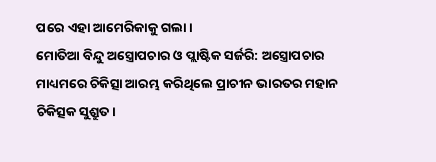ପରେ ଏହା ଆମେରିକାକୁ ଗଲା।
ମୋତିଆ ବିନ୍ଦୁ ଅସ୍ତ୍ରୋପଚାର ଓ ପ୍ଲାଷ୍ଟିକ ସର୍ଜରି: ଅସ୍ତ୍ରୋପଚାର ମାଧ୍ୟମରେ ଚିକିତ୍ସା ଆରମ୍ଭ କରିଥିଲେ ପ୍ରାଚୀନ ଭାରତର ମହାନ ଚିକିତ୍ସକ ସୁଶ୍ରୁତ।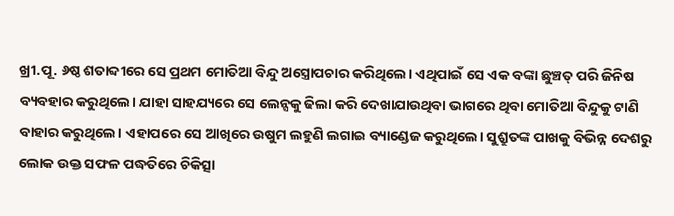ଖ୍ରୀ.ପୂ. ୬ଷ୍ଠ ଶତାବ୍ଦୀରେ ସେ ପ୍ରଥମ ମୋତିଆ ବିନ୍ଦୁ ଅସ୍ତ୍ରୋପଚାର କରିଥିଲେ। ଏଥିପାଇଁ ସେ ଏକ ବଙ୍କା ଛୁଞ୍ଚତ୍ ପରି ଜିନିଷ ବ୍ୟବହାର କରୁଥିଲେ। ଯାହା ସାହଯ୍ୟରେ ସେ ଲେନ୍ସକୁ ଢିଲା କରି ଦେଖାଯାଉଥିବା ଭାଗରେ ଥିବା ମୋତିଆ ବିନ୍ଦୁକୁ ଟାଣି ବାହାର କରୁଥିଲେ। ଏହାପରେ ସେ ଆଖିରେ ଉଷୁମ ଲହୁଣି ଲଗାଇ ବ୍ୟାଣ୍ଡେଜ କରୁଥିଲେ। ସୁଶ୍ରୁତଙ୍କ ପାଖକୁ ବିଭିନ୍ନ ଦେଶରୁ ଲୋକ ଉକ୍ତ ସଫଳ ପଦ୍ଧତିରେ ଚିକିତ୍ସା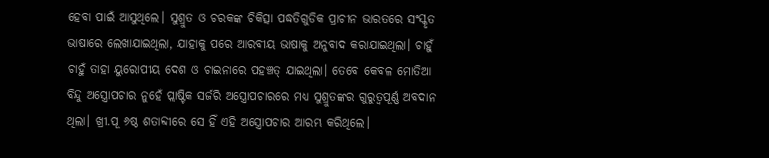ହେବା ପାଇଁ ଆସୁଥିଲେ। ସୁଶ୍ରୁତ ଓ ଚରକଙ୍କ ଚିକିତ୍ସା ପଦ୍ଧତିଗୁଡିକ ପ୍ରାଚୀନ ଭାରତରେ ସଂସ୍କୃତ ଭାଷାରେ ଲେଖାଯାଇଥିଲା, ଯାହାକୁ ପରେ ଆରବୀୟ ଭାଷାକୁ ଅନୁବାଦ କରାଯାଇଥିଲା। ଚାହୁଁ ଚାହୁଁ ତାହା ୟୁରୋପୀୟ ଦେଶ ଓ ଚାଇନାରେ ପହଞ୍ଚତ୍ ଯାଇଥିଲା। ତେବେ କେବଳ ମୋତିଆ ବିନ୍ଦୁ ଅସ୍ତ୍ରୋପଚାର ନୁହେଁ ପ୍ଲାଷ୍ଟିକ ସର୍ଜରି ଅସ୍ତ୍ରୋପଚାରରେ ମଧ୍ୟ ସୁଶ୍ରୁତଙ୍କର ଗୁରୁତ୍ୱପୂର୍ଣ୍ଣ ଅବଦାନ ଥିଲା। ଖ୍ରୀ.ପୂ ୬ଷ୍ଠ ଶତାବ୍ଦୀରେ ସେ ହିଁ ଏହି ଅସ୍ତ୍ରୋପଚାର ଆରମ୍ଭ କରିଥିଲେ।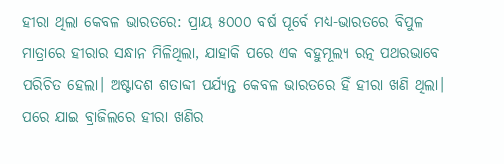ହୀରା ଥିଲା କେବଳ ଭାରତରେ: ପ୍ରାୟ ୫୦୦୦ ବର୍ଷ ପୂର୍ବେ ମଧ୍ୟ-ଭାରତରେ ବିପୁଳ ମାତ୍ରାରେ ହୀରାର ସନ୍ଧାନ ମିଳିଥିଲା, ଯାହାକି ପରେ ଏକ ବହୁମୂଲ୍ୟ ରତ୍ନ ପଥରଭାବେ ପରିଚିତ ହେଲା। ଅଷ୍ଟାଦଶ ଶତାବ୍ଦୀ ପର୍ଯ୍ୟନ୍ତ କେବଳ ଭାରତରେ ହିଁ ହୀରା ଖଣି ଥିଲା। ପରେ ଯାଇ ବ୍ରାଜିଲରେ ହୀରା ଖଣିର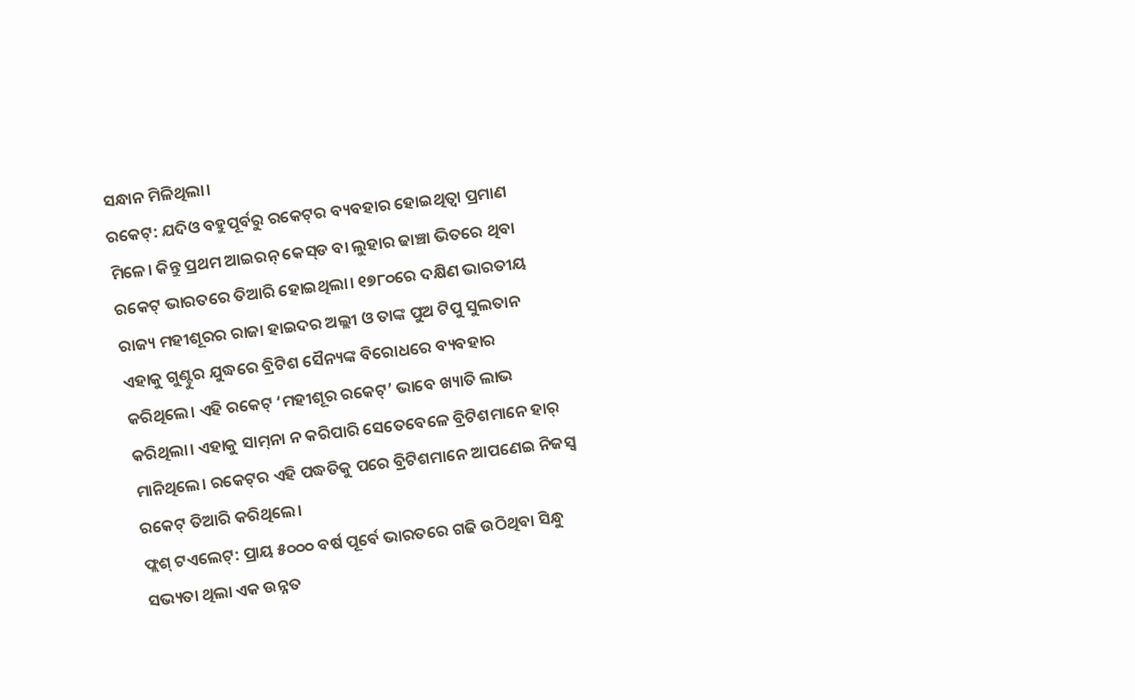ସନ୍ଧାନ ମିଳିଥିଲା।
ରକେଟ୍‌: ଯଦିଓ ବହୁପୂର୍ବରୁ ରକେଟ୍‌ର ବ୍ୟବହାର ହୋଇଥିତ୍ବା ପ୍ରମାଣ ମିଳେ। କିନ୍ତୁ ପ୍ରଥମ ଆଇରନ୍‌ କେସ୍‌ଡ ବା ଲୁହାର ଢାଞ୍ଚା ଭିତରେ ଥିବା ରକେଟ୍‌ ଭାରତରେ ତିଆରି ହୋଇଥିଲା। ୧୭୮୦ରେ ଦକ୍ଷିଣ ଭାରତୀୟ ରାଜ୍ୟ ମହୀଶୂରର ରାଜା ହାଇଦର ଅଲ୍ଲୀ ଓ ତାଙ୍କ ପୁଅ ଟିପୁ ସୁଲତାନ ଏହାକୁ ଗୁଣ୍ଟୁର ଯୁଦ୍ଧରେ ବ୍ରିଟିଶ ସୈନ୍ୟଙ୍କ ବିରୋଧରେ ବ୍ୟବହାର କରିଥିଲେ। ଏହି ରକେଟ୍‌ ‘ମହୀଶୂର ରକେଟ୍‌’ ଭାବେ ଖ୍ୟାତି ଲାଭ କରିଥିଲା। ଏହାକୁ ସାମ୍‌ନା ନ କରିପାରି ସେତେବେଳେ ବ୍ରିଟିଶମାନେ ହାର୍‌ ମାନିଥିଲେ। ରକେଟ୍‌ର ଏହି ପଦ୍ଧତିକୁ ପରେ ବ୍ରିଟିଶମାନେ ଆପଣେଇ ନିଜସ୍ବ ରକେଟ୍‌ ତିଆରି କରିଥିଲେ।
ଫ୍ଲଶ୍‌ ଟଏଲେଟ୍‌: ପ୍ରାୟ ୫୦୦୦ ବର୍ଷ ପୂର୍ବେ ଭାରତରେ ଗଢି ଉଠିଥିବା ସିନ୍ଧୁ ସଭ୍ୟତା ଥିଲା ଏକ ଉନ୍ନତ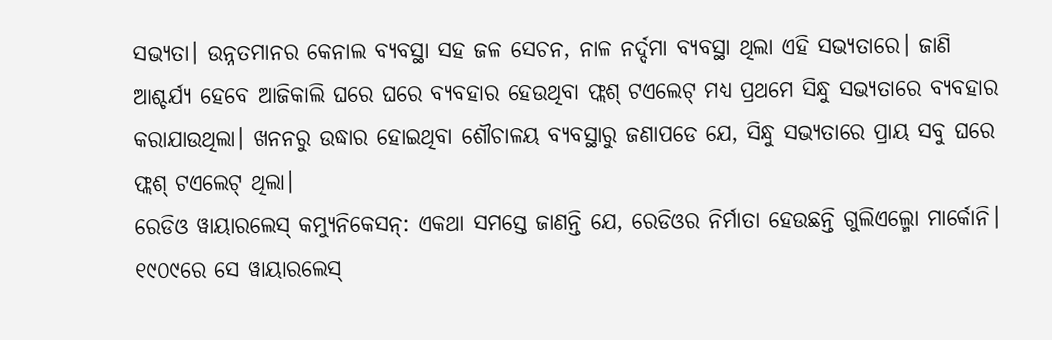ସଭ୍ୟତା। ଉନ୍ନତମାନର କେନାଲ ବ୍ୟବସ୍ଥା ସହ ଜଳ ସେଚନ, ନାଳ ନର୍ଦ୍ଦମା ବ୍ୟବସ୍ଥା ଥିଲା ଏହି ସଭ୍ୟତାରେ। ଜାଣି ଆଶ୍ଚର୍ଯ୍ୟ ହେବେ ଆଜିକାଲି ଘରେ ଘରେ ବ୍ୟବହାର ହେଉଥିବା ଫ୍ଲଶ୍‌ ଟଏଲେଟ୍‌ ମଧ୍ୟ ପ୍ରଥମେ ସିନ୍ଧୁ ସଭ୍ୟତାରେ ବ୍ୟବହାର କରାଯାଉଥିଲା। ଖନନରୁ ଉଦ୍ଧାର ହୋଇଥିବା ଶୌଚାଳୟ ବ୍ୟବସ୍ଥାରୁ ଜଣାପଡେ ଯେ, ସିନ୍ଧୁ ସଭ୍ୟତାରେ ପ୍ରାୟ ସବୁ ଘରେ ଫ୍ଲଶ୍‌ ଟଏଲେଟ୍‌ ଥିଲା।
ରେଡିଓ ୱାୟାରଲେସ୍‌ କମ୍ୟୁନିକେସନ୍‌: ଏକଥା ସମସ୍ତେ ଜାଣନ୍ତି ଯେ, ରେଡିଓର ନିର୍ମାତା ହେଉଛନ୍ତି ଗୁଲିଏଲ୍ମୋ ମାର୍କୋନି। ୧୯୦୯ରେ ସେ ୱାୟାରଲେସ୍‌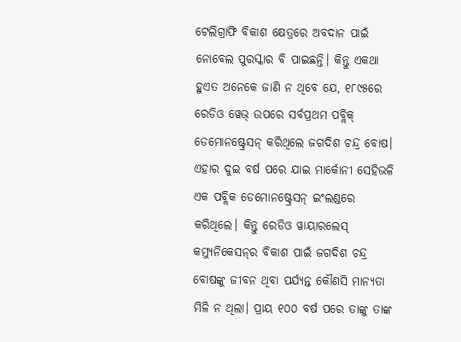ଟେଲିଗ୍ରାଫି ବିକାଶ କ୍ଷେତ୍ରରେ ଅବଦାନ ପାଇଁ ନୋବେଲ ପୁରସ୍କାର ବି ପାଇଛନ୍ତି। କିନ୍ତୁ ଏକଥା ହୁଏତ ଅନେକେ ଜାଣି ନ ଥିବେ ଯେ, ୧୮୯୫ରେ ରେଡିଓ ୱେଭ୍‌ ଉପରେ ସର୍ବପ୍ରଥମ ପବ୍ଲିକ୍‌ ଡେମୋନଷ୍ଟ୍ରେସନ୍‌ କରିଥିଲେ ଜଗଦିଶ ଚନ୍ଦ୍ର ବୋଷ। ଏହାର ଦୁଇ ବର୍ଷ ପରେ ଯାଇ ମାର୍କୋନୀ ସେହିଭଳି ଏକ ପବ୍ଲିକ ଡେମୋନଷ୍ଟ୍ରେସନ୍‌ ଇଂଲଣ୍ଡରେ କରିଥିଲେ। କିନ୍ତୁ ରେଡିଓ ୱାୟାରଲେସ୍‌ କମ୍ୟୁନିକେସନ୍‌ର ବିକାଶ ପାଇଁ ଜଗଦିଶ ଚନ୍ଦ୍ର ବୋଷଙ୍କୁ ଜୀବନ ଥିବା ପର୍ଯ୍ୟନ୍ତ କୌଣସି ମାନ୍ୟତା ମିଳି ନ ଥିଲା। ପ୍ରାୟ ୧୦୦ ବର୍ଷ ପରେ ତାଙ୍କୁ ତାଙ୍କ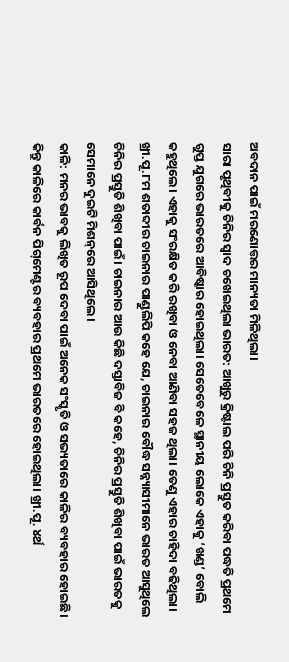ଅବଦାନ ପାଇଁ ମରଣୋତ୍ତର ମାନ୍ୟତା ମିଳିଥିଲା।
ସାରା ପୃଥିବୀକୁ ଚିନିର ସ୍ବାଦ ଚଖେଇଥିଲା ଭାରତ: ଆଖୁରୁ କ୍ରିଷ୍ଟାଲ ପରି ଚିନି ପ୍ରସ୍ତୁତ କରିବା ପଦ୍ଧତି ପ୍ରଥମେ ଗୁପ୍ତ ଯୁଗରେ ଭାରତରେ ଆବିଷ୍କାର ହୋଇଥିଲା। ସେତେବେଳେ ସ୍ଥାନୀୟ ଲୋକେ ଏହାକୁ ‘ଖଣ୍ଡ’ ବୋଲି କହୁଥିଲେ। ଏହାକୁ ସଂରକ୍ଷିତ କରି ରଖିବା ଓ ନେବା ଆଣିବା ସହଜ ଥିଲା। ତେଣୁ ଏହାର ଚାହିଦା ବଢିଥିଲା। ଖ୍ରୀ.ପୂ.୮ମ ଶତାବ୍ଦୀର ଚାଇନାର ପାଣ୍ଡୁଲିପି କହେ ଯେ, ଚାଇନାର ବୌଦ୍ଧ ସନ୍ନ୍ୟାସୀମାନେ ଭାରତ ଆସୁଥିଲେ ଚିନିର ପ୍ରସ୍ତୁତି ଶିଖିବା ପାଇଁ। ଚାଇନାର ଆଉ କିଛି ଦସ୍ତାବିଜ ବି କହେ, ଚିନିର ପ୍ରସ୍ତୁତି ଶିଖିବା ପାଇଁ ଭାରତକୁ ସେମାନେ ଦୁଇଟି ମିଶନ୍‌ରେ ଆସିଥିଲେ।
କାଳି: ମନର ଭାବକୁ ଲିଖିତ ରୂପ ଦେବା ପାଇଁ ଅନେକ ସଂସ୍କୃତି ଓ ସଭ୍ୟତାରେ କାଳିର ବ୍ୟବହାର ହୋଇଛି। କିନ୍ତୁ କାଳିରେ କାର୍ବନ ପିଗ୍‌ମେଣ୍ଟର ବ୍ୟବହାର ପ୍ରଥମେ ଭାରତରେ ହୋଇଥିଲା। ଖ୍ରୀ.ପୂ. ୪ର୍ଥ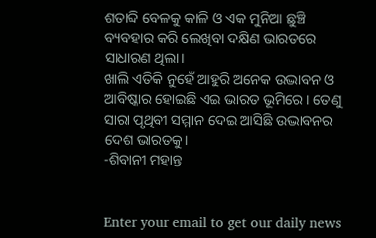ଶତାବ୍ଦି ବେଳକୁ କାଳି ଓ ଏକ ମୁନିଆ ଛୁଞ୍ଚି ବ୍ୟବହାର କରି ଲେଖିବା ଦକ୍ଷିଣ ଭାରତରେ ସାଧାରଣ ଥିଲା।
ଖାଲି ଏତିକି ନୁହେଁ ଆହୁରି ଅନେକ ଉଦ୍ଭାବନ ଓ ଆବିଷ୍କାର ହୋଇଛି ଏଇ ଭାରତ ଭୂମିରେ। ତେଣୁ ସାରା ପୃଥିବୀ ସମ୍ମାନ ଦେଇ ଆସିଛି ଉଦ୍ଭାବନର ଦେଶ ଭାରତକୁ।
-ଶିବାନୀ ମହାନ୍ତ


Enter your email to get our daily news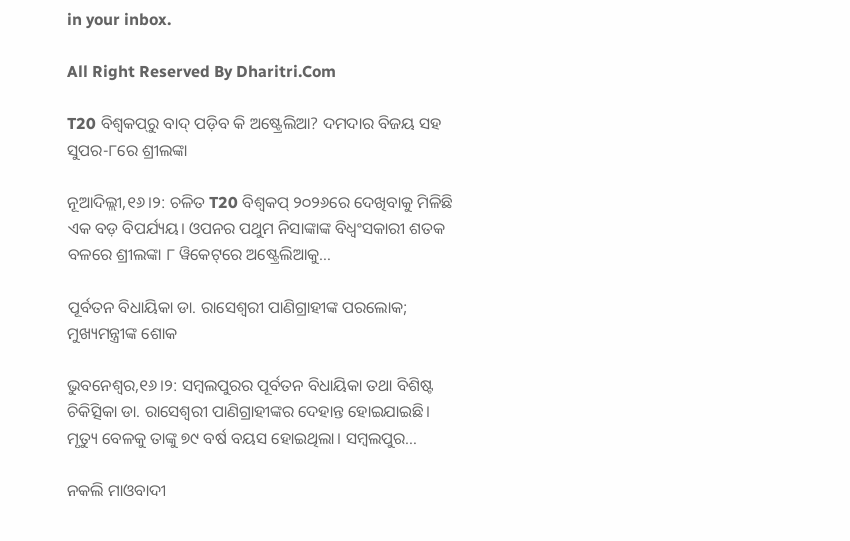in your inbox.

All Right Reserved By Dharitri.Com

T20 ବିଶ୍ୱକପ୍‌ରୁ ବାଦ୍ ପଡ଼ିବ କି ଅଷ୍ଟ୍ରେଲିଆ? ଦମଦାର ବିଜୟ ସହ ସୁପର-୮ରେ ଶ୍ରୀଲଙ୍କା

ନୂଆଦିଲ୍ଲୀ,୧୬।୨: ଚଳିତ T20 ବିଶ୍ୱକପ୍ ୨୦୨୬ରେ ଦେଖିବାକୁ ମିଳିଛି ଏକ ବଡ଼ ବିପର୍ଯ୍ୟୟ। ଓପନର ପଥୁମ ନିସାଙ୍କାଙ୍କ ବିଧ୍ୱଂସକାରୀ ଶତକ ବଳରେ ଶ୍ରୀଲଙ୍କା ୮ ୱିକେଟ୍‌ରେ ଅଷ୍ଟ୍ରେଲିଆକୁ…

ପୂର୍ବତନ ବିଧାୟିକା ଡା. ରାସେଶ୍ବରୀ ପାଣିଗ୍ରାହୀଙ୍କ ପରଲୋକ; ମୁଖ୍ୟମନ୍ତ୍ରୀଙ୍କ ଶୋକ

ଭୁବନେଶ୍ୱର,୧୬।୨: ସମ୍ବଲପୁରର ପୂର୍ବତନ ବିଧାୟିକା ତଥା ବିଶିଷ୍ଟ ଚିକିତ୍ସିକା ଡା. ରାସେଶ୍ବରୀ ପାଣିଗ୍ରାହୀଙ୍କର ଦେହାନ୍ତ ହୋଇଯାଇଛି। ମୃତ୍ୟୁ ବେଳକୁ ତାଙ୍କୁ ୭୯ ବର୍ଷ ବୟସ ହୋଇଥିଲା। ସମ୍ବଲପୁର…

ନକଲି ମାଓବାଦୀ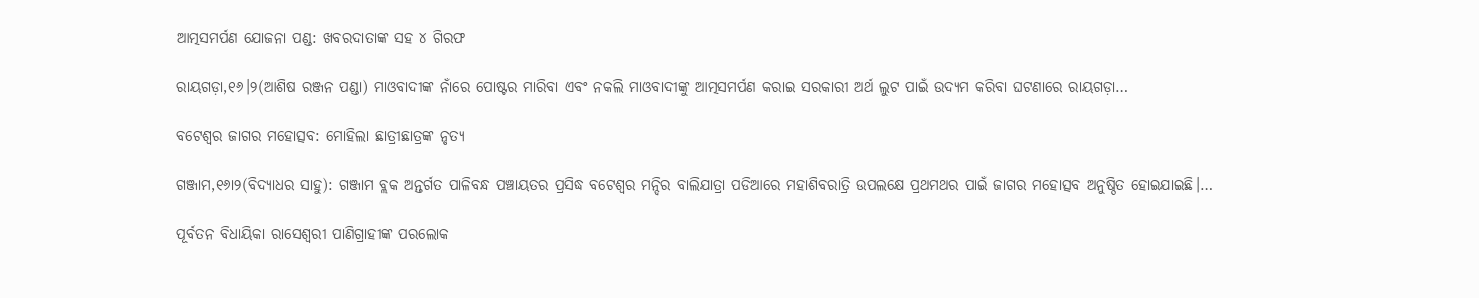ଆତ୍ମସମର୍ପଣ ଯୋଜନା ପଣ୍ଡ: ଖବରଦାତାଙ୍କ ସହ ୪ ଗିରଫ

ରାୟଗଡ଼ା,୧୬।୨(ଆଶିଷ ରଞ୍ଜନ ପଣ୍ଡା) ମାଓବାଦୀଙ୍କ ନାଁରେ ପୋଷ୍ଟର ମାରିବା ଏବଂ ନକଲି ମାଓବାଦୀଙ୍କୁ ଆତ୍ମସମର୍ପଣ କରାଇ ସରକାରୀ ଅର୍ଥ ଲୁଟ ପାଇଁ ଉଦ୍ୟମ କରିବା ଘଟଣାରେ ରାୟଗଡ଼ା…

ବଟେଶ୍ୱର ଜାଗର ମହୋତ୍ସବ: ମୋହିଲା ଛାତ୍ରୀଛାତ୍ରଙ୍କ ନୃତ୍ୟ

ଗଞ୍ଜାମ,୧୬ା୨(ବିଦ୍ୟାଧର ସାହୁ): ଗଞ୍ଜାମ ବ୍ଲକ ଅନ୍ତର୍ଗତ ପାଳିବନ୍ଧ ପଞ୍ଚାୟତର ପ୍ରସିଦ୍ଧ ବଟେଶ୍ୱର ମନ୍ଦିର ବାଲିଯାତ୍ରା ପଡିଆରେ ମହାଶିବରାତ୍ରି ଉପଲକ୍ଷେ ପ୍ରଥମଥର ପାଇଁ ଜାଗର ମହୋତ୍ସବ ଅନୁଷ୍ଠିତ ହୋଇଯାଇଛି।…

ପୂର୍ବତନ ବିଧାୟିକା ରାସେଶ୍ୱରୀ ପାଣିଗ୍ରାହୀଙ୍କ ପରଲୋକ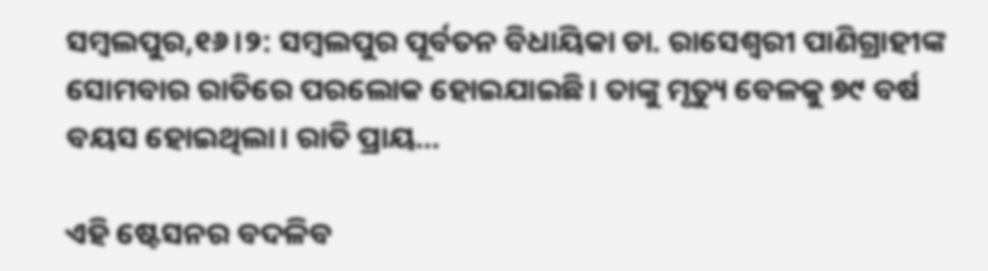ସମ୍ୱଲପୁର,୧୬।୨: ସମ୍ୱଲପୁର ପୂର୍ବତନ ବିଧାୟିକା ଡା. ରାସେଶ୍ୱରୀ ପାଣିଗ୍ରାହୀଙ୍କ ସୋମବାର ରାତିରେ ପରଲୋକ ହୋଇଯାଇଛି। ତାଙ୍କୁ ମୃତ୍ୟୁ ବେଳକୁ ୭୯ ବର୍ଷ ବୟସ ହୋଇଥିଲା। ରାତି ପ୍ରାୟ…

ଏହି ଷ୍ଟେସନର ବଦଳିବ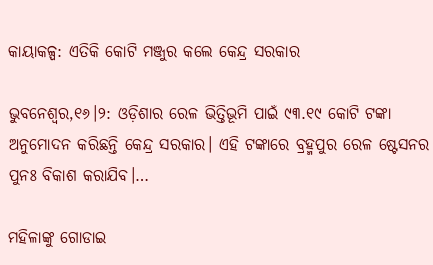କାୟାକଳ୍ପ: ଏତିକି କୋଟି ମଞ୍ଜୁର କଲେ କେନ୍ଦ୍ର ସରକାର

ଭୁବନେଶ୍ୱର,୧୬।୨: ଓଡ଼ିଶାର ରେଳ ଭିତ୍ତିଭୂମି ପାଇଁ ୯୩.୧୯ କୋଟି ଟଙ୍କା ଅନୁମୋଦନ କରିଛନ୍ତି କେନ୍ଦ୍ର ସରକାର। ଏହି ଟଙ୍କାରେ ବ୍ରହ୍ମପୁର ରେଳ ଷ୍ଟେସନର ପୁନଃ ବିକାଶ କରାଯିବ।…

ମହିଳାଙ୍କୁ ଗୋଡାଇ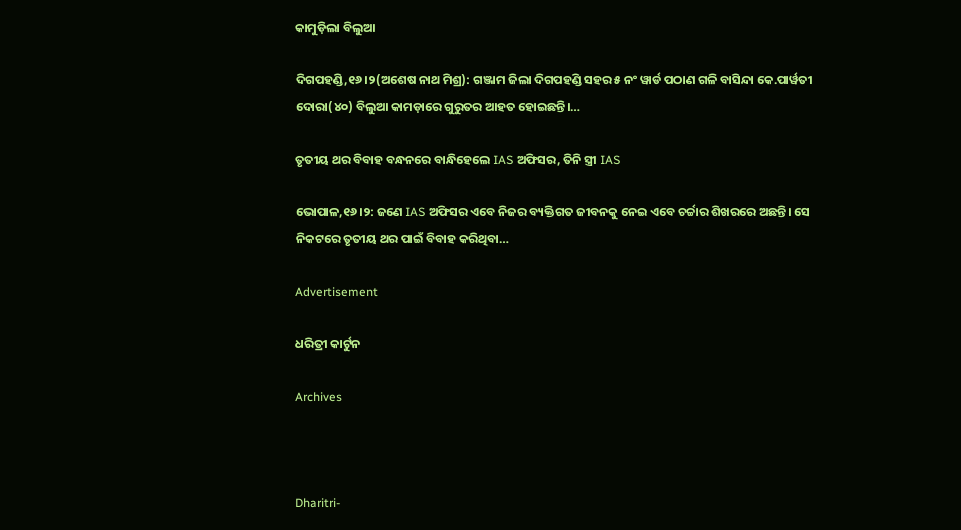କାମୁଡ଼ିଲା ବିଲୁଆ

ଦିଗପହଣ୍ଡି,୧୬।୨(ଅଶେଷ ନାଥ ମିଶ୍ର): ଗଞ୍ଜାମ ଜିଲା ଦିଗପହଣ୍ଡି ସହର ୫ ନଂ ୱାର୍ଡ ପଠାଣ ଗଳି ବାସିନ୍ଦା କେ.ପାର୍ୱତୀ ଦୋରା(୪୦) ବିଲୁଆ କାମଡ଼ାରେ ଗୁରୁତର ଆହତ ହୋଇଛନ୍ତି।…

ତୃତୀୟ ଥର ବିବାହ ବନ୍ଧନରେ ବାନ୍ଧିହେଲେ IAS ଅଫିସର, ତିନି ସ୍ତ୍ରୀ IAS

ଭୋପାଳ,୧୬।୨: ଜଣେ IAS ଅଫିସର ଏବେ ନିଜର ବ୍ୟକ୍ତିଗତ ଜୀବନକୁ ନେଇ ଏବେ ଚର୍ଚ୍ଚାର ଶିଖରରେ ଅଛନ୍ତି। ସେ ନିକଟରେ ତୃତୀୟ ଥର ପାଇଁ ବିବାହ କରିଥିବା…

Advertisement

ଧରିତ୍ରୀ କାର୍ଟୁନ

Archives



Dharitri-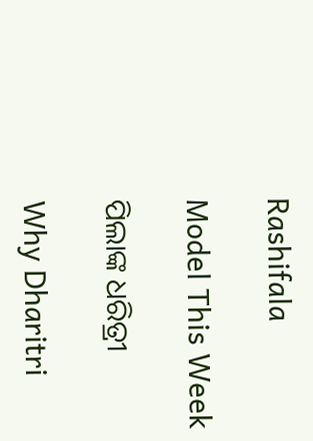Rashifala

Model This Week

ପିଲାଙ୍କ ଧରିତ୍ରୀ

Why Dharitri